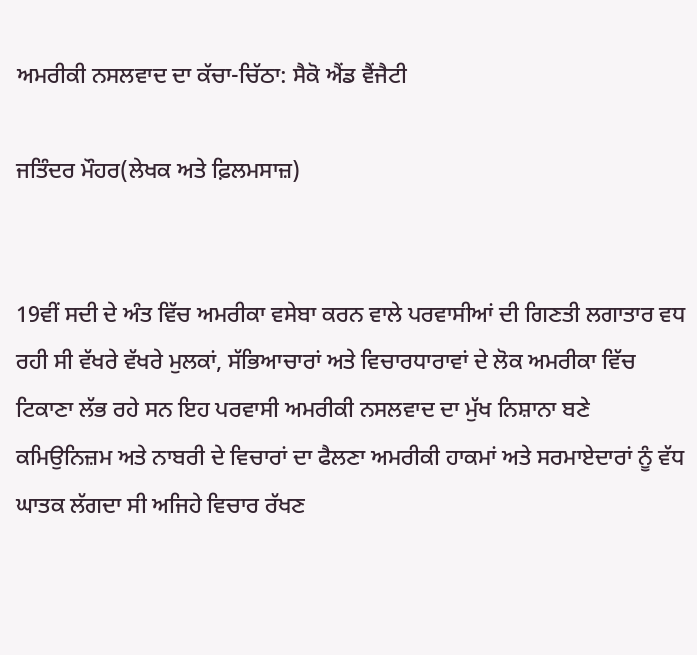ਅਮਰੀਕੀ ਨਸਲਵਾਦ ਦਾ ਕੱਚਾ-ਚਿੱਠਾ: ਸੈਕੋ ਐਂਡ ਵੈਂਜੈਟੀ

ਜਤਿੰਦਰ ਮੌਹਰ(ਲੇਖਕ ਅਤੇ ਫ਼ਿਲਮਸਾਜ਼)


19ਵੀਂ ਸਦੀ ਦੇ ਅੰਤ ਵਿੱਚ ਅਮਰੀਕਾ ਵਸੇਬਾ ਕਰਨ ਵਾਲੇ ਪਰਵਾਸੀਆਂ ਦੀ ਗਿਣਤੀ ਲਗਾਤਾਰ ਵਧ ਰਹੀ ਸੀ ਵੱਖਰੇ ਵੱਖਰੇ ਮੁਲਕਾਂ, ਸੱਭਿਆਚਾਰਾਂ ਅਤੇ ਵਿਚਾਰਧਾਰਾਵਾਂ ਦੇ ਲੋਕ ਅਮਰੀਕਾ ਵਿੱਚ ਟਿਕਾਣਾ ਲੱਭ ਰਹੇ ਸਨ ਇਹ ਪਰਵਾਸੀ ਅਮਰੀਕੀ ਨਸਲਵਾਦ ਦਾ ਮੁੱਖ ਨਿਸ਼ਾਨਾ ਬਣੇ  ਕਮਿਉਨਿਜ਼ਮ ਅਤੇ ਨਾਬਰੀ ਦੇ ਵਿਚਾਰਾਂ ਦਾ ਫੈਲਣਾ ਅਮਰੀਕੀ ਹਾਕਮਾਂ ਅਤੇ ਸਰਮਾਏਦਾਰਾਂ ਨੂੰ ਵੱਧ ਘਾਤਕ ਲੱਗਦਾ ਸੀ ਅਜਿਹੇ ਵਿਚਾਰ ਰੱਖਣ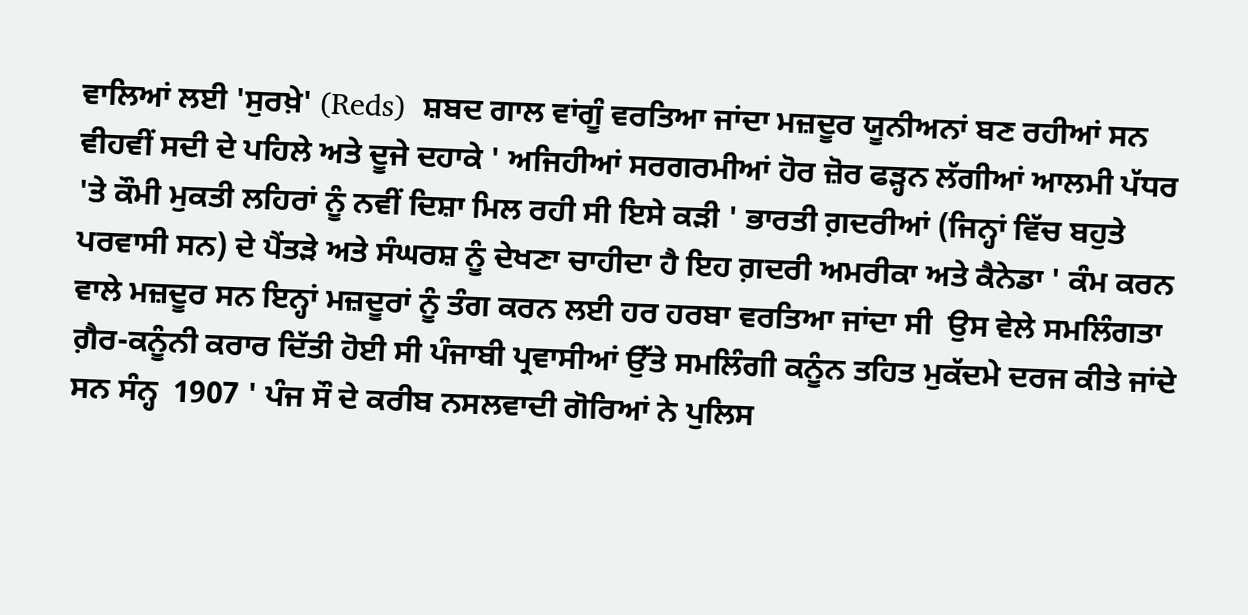ਵਾਲਿਆਂ ਲਈ 'ਸੁਰਖ਼ੇ' (Reds)  ਸ਼ਬਦ ਗਾਲ ਵਾਂਗੂੰ ਵਰਤਿਆ ਜਾਂਦਾ ਮਜ਼ਦੂਰ ਯੂਨੀਅਨਾਂ ਬਣ ਰਹੀਆਂ ਸਨ ਵੀਹਵੀਂ ਸਦੀ ਦੇ ਪਹਿਲੇ ਅਤੇ ਦੂਜੇ ਦਹਾਕੇ ' ਅਜਿਹੀਆਂ ਸਰਗਰਮੀਆਂ ਹੋਰ ਜ਼ੋਰ ਫੜ੍ਹਨ ਲੱਗੀਆਂ ਆਲਮੀ ਪੱਧਰ 'ਤੇ ਕੌਮੀ ਮੁਕਤੀ ਲਹਿਰਾਂ ਨੂੰ ਨਵੀਂ ਦਿਸ਼ਾ ਮਿਲ ਰਹੀ ਸੀ ਇਸੇ ਕੜੀ ' ਭਾਰਤੀ ਗ਼ਦਰੀਆਂ (ਜਿਨ੍ਹਾਂ ਵਿੱਚ ਬਹੁਤੇ ਪਰਵਾਸੀ ਸਨ) ਦੇ ਪੈਂਤੜੇ ਅਤੇ ਸੰਘਰਸ਼ ਨੂੰ ਦੇਖਣਾ ਚਾਹੀਦਾ ਹੈ ਇਹ ਗ਼ਦਰੀ ਅਮਰੀਕਾ ਅਤੇ ਕੈਨੇਡਾ ' ਕੰਮ ਕਰਨ ਵਾਲੇ ਮਜ਼ਦੂਰ ਸਨ ਇਨ੍ਹਾਂ ਮਜ਼ਦੂਰਾਂ ਨੂੰ ਤੰਗ ਕਰਨ ਲਈ ਹਰ ਹਰਬਾ ਵਰਤਿਆ ਜਾਂਦਾ ਸੀ  ਉਸ ਵੇਲੇ ਸਮਲਿੰਗਤਾ ਗ਼ੈਰ-ਕਨੂੰਨੀ ਕਰਾਰ ਦਿੱਤੀ ਹੋਈ ਸੀ ਪੰਜਾਬੀ ਪ੍ਰਵਾਸੀਆਂ ਉੱਤੇ ਸਮਲਿੰਗੀ ਕਨੂੰਨ ਤਹਿਤ ਮੁਕੱਦਮੇ ਦਰਜ ਕੀਤੇ ਜਾਂਦੇ ਸਨ ਸੰਨ੍ਹ  1907 ' ਪੰਜ ਸੌ ਦੇ ਕਰੀਬ ਨਸਲਵਾਦੀ ਗੋਰਿਆਂ ਨੇ ਪੁਲਿਸ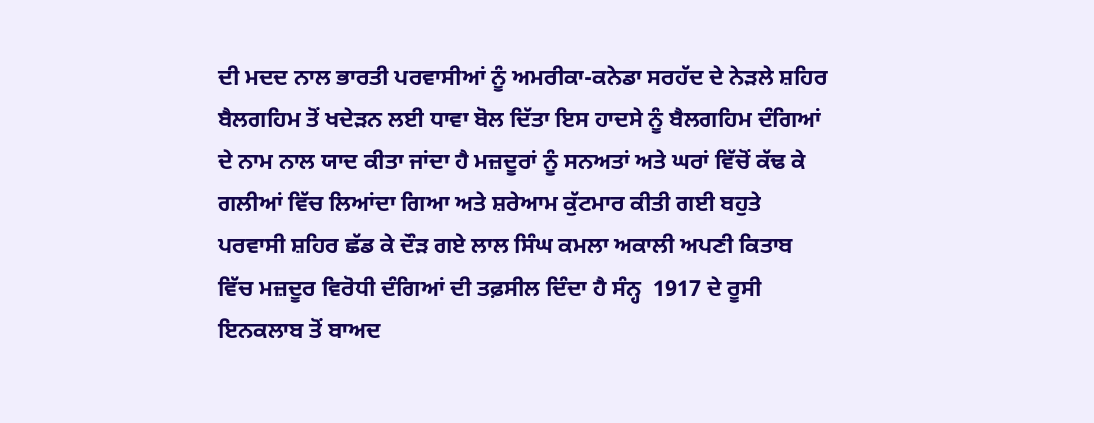ਦੀ ਮਦਦ ਨਾਲ ਭਾਰਤੀ ਪਰਵਾਸੀਆਂ ਨੂੰ ਅਮਰੀਕਾ-ਕਨੇਡਾ ਸਰਹੱਦ ਦੇ ਨੇੜਲੇ ਸ਼ਹਿਰ ਬੈਲਗਹਿਮ ਤੋਂ ਖਦੇੜਨ ਲਈ ਧਾਵਾ ਬੋਲ ਦਿੱਤਾ ਇਸ ਹਾਦਸੇ ਨੂੰ ਬੈਲਗਹਿਮ ਦੰਗਿਆਂ ਦੇ ਨਾਮ ਨਾਲ ਯਾਦ ਕੀਤਾ ਜਾਂਦਾ ਹੈ ਮਜ਼ਦੂਰਾਂ ਨੂੰ ਸਨਅਤਾਂ ਅਤੇ ਘਰਾਂ ਵਿੱਚੋਂ ਕੱਢ ਕੇ ਗਲੀਆਂ ਵਿੱਚ ਲਿਆਂਦਾ ਗਿਆ ਅਤੇ ਸ਼ਰੇਆਮ ਕੁੱਟਮਾਰ ਕੀਤੀ ਗਈ ਬਹੁਤੇ ਪਰਵਾਸੀ ਸ਼ਹਿਰ ਛੱਡ ਕੇ ਦੌੜ ਗਏ ਲਾਲ ਸਿੰਘ ਕਮਲਾ ਅਕਾਲੀ ਅਪਣੀ ਕਿਤਾਬ ਵਿੱਚ ਮਜ਼ਦੂਰ ਵਿਰੋਧੀ ਦੰਗਿਆਂ ਦੀ ਤਫ਼ਸੀਲ ਦਿੰਦਾ ਹੈ ਸੰਨ੍ਹ  1917 ਦੇ ਰੂਸੀ ਇਨਕਲਾਬ ਤੋਂ ਬਾਅਦ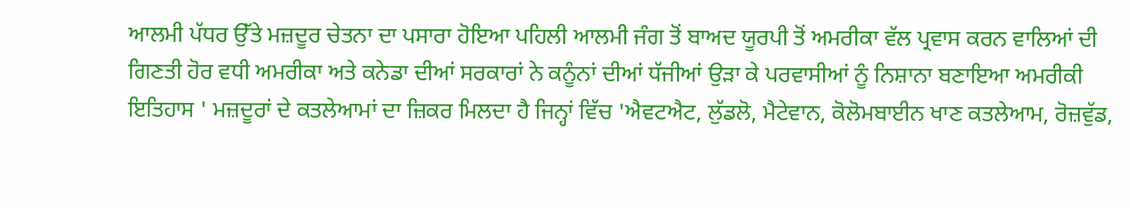ਆਲਮੀ ਪੱਧਰ ਉੱਤੇ ਮਜ਼ਦੂਰ ਚੇਤਨਾ ਦਾ ਪਸਾਰਾ ਹੋਇਆ ਪਹਿਲੀ ਆਲਮੀ ਜੰਗ ਤੋਂ ਬਾਅਦ ਯੂਰਪੀ ਤੋਂ ਅਮਰੀਕਾ ਵੱਲ ਪ੍ਰਵਾਸ ਕਰਨ ਵਾਲਿਆਂ ਦੀ ਗਿਣਤੀ ਹੋਰ ਵਧੀ ਅਮਰੀਕਾ ਅਤੇ ਕਨੇਡਾ ਦੀਆਂ ਸਰਕਾਰਾਂ ਨੇ ਕਨੂੰਨਾਂ ਦੀਆਂ ਧੱਜੀਆਂ ਉੜਾ ਕੇ ਪਰਵਾਸੀਆਂ ਨੂੰ ਨਿਸ਼ਾਨਾ ਬਣਾਇਆ ਅਮਰੀਕੀ ਇਤਿਹਾਸ ' ਮਜ਼ਦੂਰਾਂ ਦੇ ਕਤਲੇਆਮਾਂ ਦਾ ਜ਼ਿਕਰ ਮਿਲਦਾ ਹੈ ਜਿਨ੍ਹਾਂ ਵਿੱਚ 'ਐਵਟਐਟ, ਲੁੱਡਲੋ, ਮੈਟੇਵਾਨ, ਕੋਲੋਮਬਾਈਨ ਖਾਣ ਕਤਲੇਆਮ, ਰੋਜ਼ਵੁੱਡ,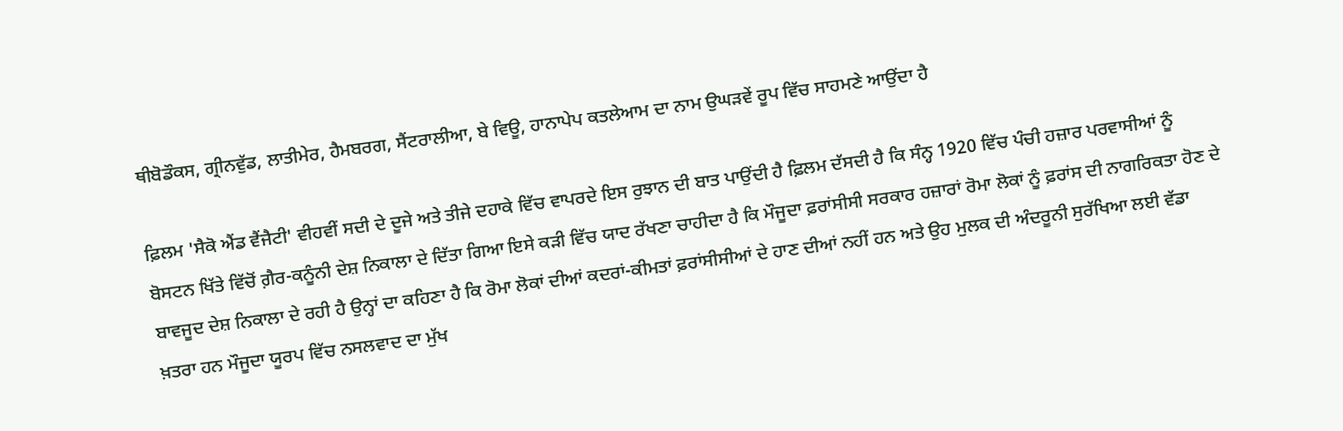ਥੀਬੋਡੌਕਸ, ਗ੍ਰੀਨਵੁੱਡ, ਲਾਤੀਮੇਰ, ਹੈਮਬਰਗ, ਸੈਂਟਰਾਲੀਆ, ਬੇ ਵਿਊ, ਹਾਨਾਪੇਪ ਕਤਲੇਆਮ ਦਾ ਨਾਮ ਉਘੜਵੇਂ ਰੂਪ ਵਿੱਚ ਸਾਹਮਣੇ ਆਉਂਦਾ ਹੈ

ਫ਼ਿਲਮ 'ਸੈਕੋ ਐਂਡ ਵੈਂਜੈਟੀ' ਵੀਹਵੀਂ ਸਦੀ ਦੇ ਦੂਜੇ ਅਤੇ ਤੀਜੇ ਦਹਾਕੇ ਵਿੱਚ ਵਾਪਰਦੇ ਇਸ ਰੁਝਾਨ ਦੀ ਬਾਤ ਪਾਉਂਦੀ ਹੈ ਫ਼ਿਲਮ ਦੱਸਦੀ ਹੈ ਕਿ ਸੰਨ੍ਹ 1920 ਵਿੱਚ ਪੰਚੀ ਹਜ਼ਾਰ ਪਰਵਾਸੀਆਂ ਨੂੰ ਬੋਸਟਨ ਖਿੱਤੇ ਵਿੱਚੋਂ ਗ਼ੈਰ-ਕਨੂੰਨੀ ਦੇਸ਼ ਨਿਕਾਲਾ ਦੇ ਦਿੱਤਾ ਗਿਆ ਇਸੇ ਕੜੀ ਵਿੱਚ ਯਾਦ ਰੱਖਣਾ ਚਾਹੀਦਾ ਹੈ ਕਿ ਮੌਜੂਦਾ ਫ਼ਰਾਂਸੀਸੀ ਸਰਕਾਰ ਹਜ਼ਾਰਾਂ ਰੋਮਾ ਲੋਕਾਂ ਨੂੰ ਫ਼ਰਾਂਸ ਦੀ ਨਾਗਰਿਕਤਾ ਹੋਣ ਦੇ ਬਾਵਜੂਦ ਦੇਸ਼ ਨਿਕਾਲਾ ਦੇ ਰਹੀ ਹੈ ਉਨ੍ਹਾਂ ਦਾ ਕਹਿਣਾ ਹੈ ਕਿ ਰੋਮਾ ਲੋਕਾਂ ਦੀਆਂ ਕਦਰਾਂ-ਕੀਮਤਾਂ ਫ਼ਰਾਂਸੀਸੀਆਂ ਦੇ ਹਾਣ ਦੀਆਂ ਨਹੀਂ ਹਨ ਅਤੇ ਉਹ ਮੁਲਕ ਦੀ ਅੰਦਰੂਨੀ ਸੁਰੱਖਿਆ ਲਈ ਵੱਡਾ ਖ਼ਤਰਾ ਹਨ ਮੌਜੂਦਾ ਯੂਰਪ ਵਿੱਚ ਨਸਲਵਾਦ ਦਾ ਮੁੱਖ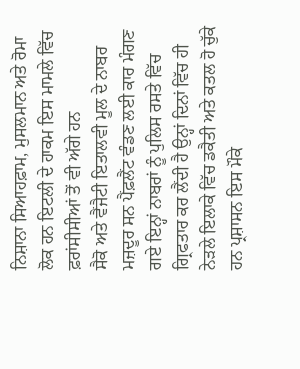ਨਿਸ਼ਾਨਾ ਸਿਆਹਫ਼ਾਮ, ਮੁਸਲਮਾਨ ਅਤੇ ਰੋਮਾ ਲੋਕ ਹਨ ਇਟਲੀ ਦੇ ਹਾਕਮ ਇਸ ਮਾਮਲੇ ਵਿੱਚ ਫ਼ਰਾਂਸੀਸੀਆਂ ਤੋਂ ਵੀ ਅੱਗੇ ਹਨ
ਸੈਕੋ ਅਤੇ ਵੈਂਜੈਟੀ ਇਤਾਲਵੀ ਮੂਲ ਦੇ ਨਾਬਰ ਮਜ਼ਦੂਰ ਸਨ ਪੈਂਫ਼ਲੈਂਟ ਵੰਡਣ ਲਈ ਕਾਰ ਮੰਗਣ ਗਏ ਇਨ੍ਹਾਂ ਨਾਬਰਾਂ ਨੂੰ ਪੁਲਿਸ ਰਸਤੇ ਵਿੱਚ ਗ੍ਰਿਫਤਾਰ ਕਰ ਲੈਂਦੀ ਹੈ ਉਨ੍ਹਾਂ ਦਿਨਾਂ ਵਿੱਚ ਹੀ ਨੇੜਲੇ ਇਲਾਕੇ ਵਿੱਚ ਡਕੈਤੀ ਅਤੇ ਕਤਲ ਹੋ ਚੁੱਕੇ ਹਨ ਪ੍ਰਸ਼ਾਸਨ ਇਸ ਮੌਕੇ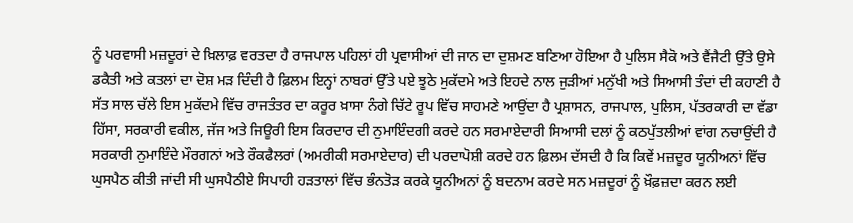ਨੂੰ ਪਰਵਾਸੀ ਮਜ਼ਦੂਰਾਂ ਦੇ ਖ਼ਿਲਾਫ਼ ਵਰਤਦਾ ਹੈ ਰਾਜਪਾਲ ਪਹਿਲਾਂ ਹੀ ਪ੍ਰਵਾਸੀਆਂ ਦੀ ਜਾਨ ਦਾ ਦੁਸ਼ਮਣ ਬਣਿਆ ਹੋਇਆ ਹੈ ਪੁਲਿਸ ਸੈਕੋ ਅਤੇ ਵੈਂਜੈਟੀ ਉੱਤੇ ਉਸੇ ਡਕੈਤੀ ਅਤੇ ਕਤਲਾਂ ਦਾ ਦੋਸ਼ ਮੜ ਦਿੰਦੀ ਹੈ ਫ਼ਿਲਮ ਇਨ੍ਹਾਂ ਨਾਬਰਾਂ ਉੱਤੇ ਪਏ ਝੂਠੇ ਮੁਕੱਦਮੇ ਅਤੇ ਇਹਦੇ ਨਾਲ ਜੁੜੀਆਂ ਮਨੁੱਖੀ ਅਤੇ ਸਿਆਸੀ ਤੰਦਾਂ ਦੀ ਕਹਾਣੀ ਹੈ ਸੱਤ ਸਾਲ ਚੱਲੇ ਇਸ ਮੁਕੱਦਮੇ ਵਿੱਚ ਰਾਜਤੰਤਰ ਦਾ ਕਰੂਰ ਖ਼ਾਸਾ ਨੰਗੇ ਚਿੱਟੇ ਰੂਪ ਵਿੱਚ ਸਾਹਮਣੇ ਆਉਂਦਾ ਹੈ ਪ੍ਰਸ਼ਾਸਨ, ਰਾਜਪਾਲ, ਪੁਲਿਸ, ਪੱਤਰਕਾਰੀ ਦਾ ਵੱਡਾ ਹਿੱਸਾ, ਸਰਕਾਰੀ ਵਕੀਲ, ਜੱਜ ਅਤੇ ਜਿਊਰੀ ਇਸ ਕਿਰਦਾਰ ਦੀ ਨੁਮਾਇੰਦਗੀ ਕਰਦੇ ਹਨ ਸਰਮਾਏਦਾਰੀ ਸਿਆਸੀ ਦਲਾਂ ਨੂੰ ਕਠਪੁੱਤਲੀਆਂ ਵਾਂਗ ਨਚਾਉਂਦੀ ਹੈ ਸਰਕਾਰੀ ਨੁਮਾਇੰਦੇ ਮੌਰਗਨਾਂ ਅਤੇ ਰੌਕਫੈਲਰਾਂ (ਅਮਰੀਕੀ ਸਰਮਾਏਦਾਰ) ਦੀ ਪਰਦਾਪੋਸ਼ੀ ਕਰਦੇ ਹਨ ਫ਼ਿਲਮ ਦੱਸਦੀ ਹੈ ਕਿ ਕਿਵੇਂ ਮਜ਼ਦੂਰ ਯੂਨੀਅਨਾਂ ਵਿੱਚ ਘੁਸਪੈਠ ਕੀਤੀ ਜਾਂਦੀ ਸੀ ਘੁਸਪੈਠੀਏ ਸਿਪਾਹੀ ਹੜਤਾਲਾਂ ਵਿੱਚ ਭੰਨਤੋੜ ਕਰਕੇ ਯੂਨੀਅਨਾਂ ਨੂੰ ਬਦਨਾਮ ਕਰਦੇ ਸਨ ਮਜ਼ਦੂਰਾਂ ਨੂੰ ਖ਼ੌਫ਼ਜ਼ਦਾ ਕਰਨ ਲਈ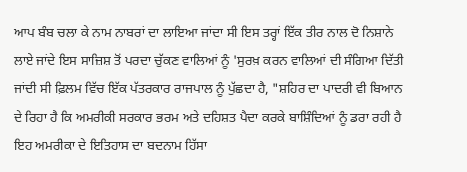ਆਪ ਬੰਬ ਚਲਾ ਕੇ ਨਾਮ ਨਾਬਰਾਂ ਦਾ ਲਾਇਆ ਜਾਂਦਾ ਸੀ ਇਸ ਤਰ੍ਹਾਂ ਇੱਕ ਤੀਰ ਨਾਲ ਦੋ ਨਿਸ਼ਾਨੇ ਲਾਏ ਜਾਂਦੇ ਇਸ ਸਾਜ਼ਿਸ਼ ਤੋਂ ਪਰਦਾ ਚੁੱਕਣ ਵਾਲਿਆਂ ਨੂੰ 'ਸੁਰਖ਼ ਕਰਨ ਵਾਲਿਆਂ ਦੀ ਸੰਗਿਆ ਦਿੱਤੀ ਜਾਂਦੀ ਸੀ ਫ਼ਿਲਮ ਵਿੱਚ ਇੱਕ ਪੱਤਰਕਾਰ ਰਾਜਪਾਲ ਨੂੰ ਪੁੱਛਦਾ ਹੈ, "ਸ਼ਹਿਰ ਦਾ ਪਾਦਰੀ ਵੀ ਬਿਆਨ ਦੇ ਰਿਹਾ ਹੈ ਕਿ ਅਮਰੀਕੀ ਸਰਕਾਰ ਭਰਮ ਅਤੇ ਦਹਿਸ਼ਤ ਪੈਦਾ ਕਰਕੇ ਬਾਸ਼ਿੰਦਿਆਂ ਨੂੰ ਡਰਾ ਰਹੀ ਹੈ ਇਹ ਅਮਰੀਕਾ ਦੇ ਇਤਿਹਾਸ ਦਾ ਬਦਨਾਮ ਹਿੱਸਾ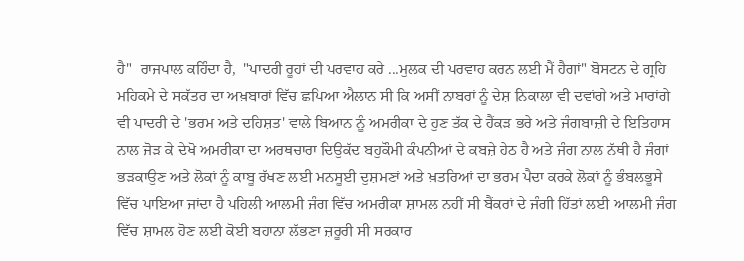ਹੈ"  ਰਾਜਪਾਲ ਕਹਿੰਦਾ ਹੈ,  "ਪਾਦਰੀ ਰੂਹਾਂ ਦੀ ਪਰਵਾਹ ਕਰੇ ...ਮੁਲਕ ਦੀ ਪਰਵਾਹ ਕਰਨ ਲਈ ਮੈਂ ਹੈਗਾਂ" ਬੋਸਟਨ ਦੇ ਗ੍ਰਹਿ ਮਹਿਕਮੇ ਦੇ ਸਕੱਤਰ ਦਾ ਅਖ਼ਬਾਰਾਂ ਵਿੱਚ ਛਪਿਆ ਐਲਾਨ ਸੀ ਕਿ ਅਸੀਂ ਨਾਬਰਾਂ ਨੂੰ ਦੇਸ਼ ਨਿਕਾਲਾ ਵੀ ਦਵਾਂਗੇ ਅਤੇ ਮਾਰਾਂਗੇ ਵੀ ਪਾਦਰੀ ਦੇ 'ਭਰਮ ਅਤੇ ਦਹਿਸ਼ਤ' ਵਾਲੇ ਬਿਆਨ ਨੂੰ ਅਮਰੀਕਾ ਦੇ ਹੁਣ ਤੱਕ ਦੇ ਹੈਂਕੜ ਭਰੇ ਅਤੇ ਜੰਗਬਾਜ਼ੀ ਦੇ ਇਤਿਹਾਸ ਨਾਲ ਜੋੜ ਕੇ ਦੇਖੋ ਅਮਰੀਕਾ ਦਾ ਅਰਥਚਾਰਾ ਦਿਉਕੱਦ ਬਹੁਕੌਮੀ ਕੰਪਨੀਆਂ ਦੇ ਕਬਜ਼ੇ ਹੇਠ ਹੈ ਅਤੇ ਜੰਗ ਨਾਲ ਨੱਥੀ ਹੈ ਜੰਗਾਂ ਭੜਕਾਉਣ ਅਤੇ ਲੋਕਾਂ ਨੂੰ ਕਾਬੂ ਰੱਖਣ ਲਈ ਮਨਸੂਈ ਦੁਸ਼ਮਣਾਂ ਅਤੇ ਖ਼ਤਰਿਆਂ ਦਾ ਭਰਮ ਪੈਦਾ ਕਰਕੇ ਲੋਕਾਂ ਨੂੰ ਭੰਬਲਭੂਸੇ ਵਿੱਚ ਪਾਇਆ ਜਾਂਦਾ ਹੈ ਪਹਿਲੀ ਆਲਮੀ ਜੰਗ ਵਿੱਚ ਅਮਰੀਕਾ ਸ਼ਾਮਲ ਨਹੀਂ ਸੀ ਬੈਂਕਰਾਂ ਦੇ ਜੰਗੀ ਹਿੱਤਾਂ ਲਈ ਆਲਮੀ ਜੰਗ ਵਿੱਚ ਸ਼ਾਮਲ ਹੋਣ ਲਈ ਕੋਈ ਬਹਾਨਾ ਲੱਭਣਾ ਜ਼ਰੂਰੀ ਸੀ ਸਰਕਾਰ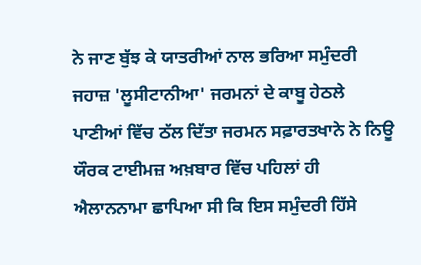ਨੇ ਜਾਣ ਬੁੱਝ ਕੇ ਯਾਤਰੀਆਂ ਨਾਲ ਭਰਿਆ ਸਮੁੰਦਰੀ ਜਹਾਜ਼ 'ਲੂਸੀਟਾਨੀਆ' ਜਰਮਨਾਂ ਦੇ ਕਾਬੂ ਹੇਠਲੇ ਪਾਣੀਆਂ ਵਿੱਚ ਠੱਲ ਦਿੱਤਾ ਜਰਮਨ ਸਫ਼ਾਰਤਖਾਨੇ ਨੇ ਨਿਊ ਯੌਰਕ ਟਾਈਮਜ਼ ਅਖ਼ਬਾਰ ਵਿੱਚ ਪਹਿਲਾਂ ਹੀ ਐਲਾਨਨਾਮਾ ਛਾਪਿਆ ਸੀ ਕਿ ਇਸ ਸਮੁੰਦਰੀ ਹਿੱਸੇ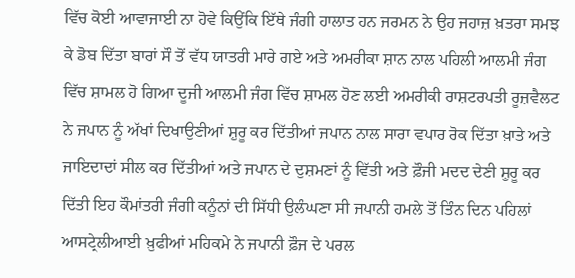ਵਿੱਚ ਕੋਈ ਆਵਾਜਾਈ ਨਾ ਹੋਵੇ ਕਿਉਂਕਿ ਇੱਥੇ ਜੰਗੀ ਹਾਲਾਤ ਹਨ ਜਰਮਨ ਨੇ ਉਹ ਜਹਾਜ਼ ਖ਼ਤਰਾ ਸਮਝ ਕੇ ਡੋਬ ਦਿੱਤਾ ਬਾਰਾਂ ਸੌ ਤੋਂ ਵੱਧ ਯਾਤਰੀ ਮਾਰੇ ਗਏ ਅਤੇ ਅਮਰੀਕਾ ਸ਼ਾਨ ਨਾਲ ਪਹਿਲੀ ਆਲਮੀ ਜੰਗ ਵਿੱਚ ਸ਼ਾਮਲ ਹੋ ਗਿਆ ਦੂਜੀ ਆਲਮੀ ਜੰਗ ਵਿੱਚ ਸ਼ਾਮਲ ਹੋਣ ਲਈ ਅਮਰੀਕੀ ਰਾਸ਼ਟਰਪਤੀ ਰੂਜ਼ਵੈਲਟ ਨੇ ਜਪਾਨ ਨੂੰ ਅੱਖਾਂ ਦਿਖਾਉਣੀਆਂ ਸ਼ੁਰੂ ਕਰ ਦਿੱਤੀਆਂ ਜਪਾਨ ਨਾਲ ਸਾਰਾ ਵਪਾਰ ਰੋਕ ਦਿੱਤਾ ਖ਼ਾਤੇ ਅਤੇ ਜਾਇਦਾਦਾਂ ਸੀਲ ਕਰ ਦਿੱਤੀਆਂ ਅਤੇ ਜਪਾਨ ਦੇ ਦੁਸ਼ਮਣਾਂ ਨੂੰ ਵਿੱਤੀ ਅਤੇ ਫ਼ੌਜੀ ਮਦਦ ਦੇਣੀ ਸ਼ੁਰੂ ਕਰ ਦਿੱਤੀ ਇਹ ਕੌਮਾਂਤਰੀ ਜੰਗੀ ਕਨੂੰਨਾਂ ਦੀ ਸਿੱਧੀ ਉਲੰਘਣਾ ਸੀ ਜਪਾਨੀ ਹਮਲੇ ਤੋਂ ਤਿੰਨ ਦਿਨ ਪਹਿਲਾਂ ਆਸਟ੍ਰੇਲੀਆਈ ਖ਼ੁਫੀਆਂ ਮਹਿਕਮੇ ਨੇ ਜਪਾਨੀ ਫ਼ੌਜ ਦੇ ਪਰਲ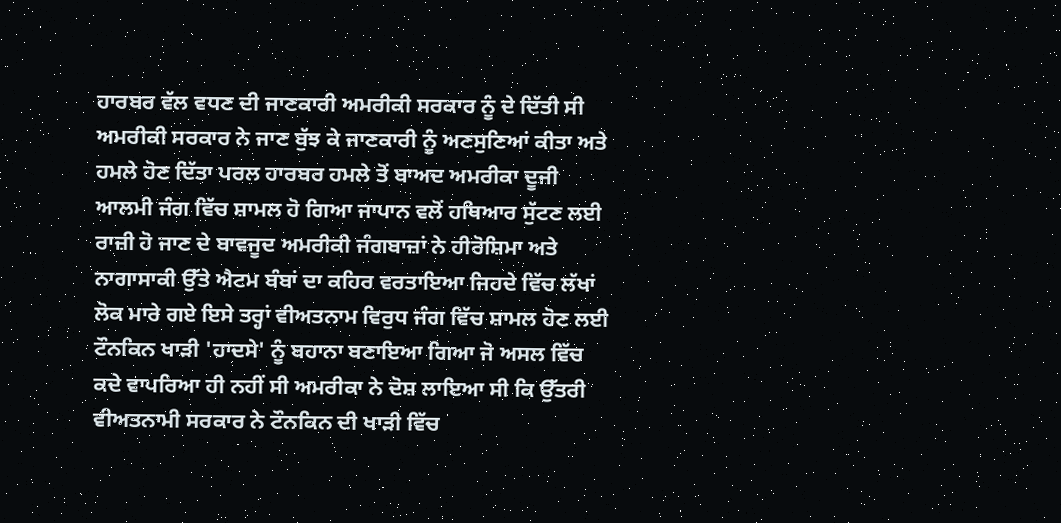ਹਾਰਬਰ ਵੱਲ ਵਧਣ ਦੀ ਜਾਣਕਾਰੀ ਅਮਰੀਕੀ ਸਰਕਾਰ ਨੂੰ ਦੇ ਦਿੱਤੀ ਸੀ ਅਮਰੀਕੀ ਸਰਕਾਰ ਨੇ ਜਾਣ ਬੁੱਝ ਕੇ ਜਾਣਕਾਰੀ ਨੂੰ ਅਣਸੁਣਿਆਂ ਕੀਤਾ ਅਤੇ ਹਮਲੇ ਹੋਣ ਦਿੱਤਾ ਪਰਲ ਹਾਰਬਰ ਹਮਲੇ ਤੋਂ ਬਾਅਦ ਅਮਰੀਕਾ ਦੂਜੀ ਆਲਮੀ ਜੰਗ ਵਿੱਚ ਸ਼ਾਮਲ ਹੋ ਗਿਆ ਜਾਪਾਨ ਵਲੋਂ ਹਥਿਆਰ ਸੁੱਟਣ ਲਈ ਰਾਜ਼ੀ ਹੋ ਜਾਣ ਦੇ ਬਾਵਜੂਦ ਅਮਰੀਕੀ ਜੰਗਬਾਜ਼ਾਂ ਨੇ ਹੀਰੋਸ਼ਿਮਾ ਅਤੇ ਨਾਗਾਸਾਕੀ ਉੱਤੇ ਐਟਮ ਬੰਬਾਂ ਦਾ ਕਹਿਰ ਵਰਤਾਇਆ ਜਿਹਦੇ ਵਿੱਚ ਲੱਖਾਂ ਲੋਕ ਮਾਰੇ ਗਏ ਇਸੇ ਤਰ੍ਹਾਂ ਵੀਅਤਨਾਮ ਵਿਰੁਧ ਜੰਗ ਵਿੱਚ ਸ਼ਾਮਲ ਹੋਣ ਲਈ ਟੌਨਕਿਨ ਖਾੜੀ 'ਹਾਦਸੇ' ਨੂੰ ਬਹਾਨਾ ਬਣਾਇਆ ਗਿਆ ਜੋ ਅਸਲ ਵਿੱਚ ਕਦੇ ਵਾਪਰਿਆ ਹੀ ਨਹੀਂ ਸੀ ਅਮਰੀਕਾ ਨੇ ਦੋਸ਼ ਲਾਇਆ ਸੀ ਕਿ ਉੱਤਰੀ ਵੀਅਤਨਾਮੀ ਸਰਕਾਰ ਨੇ ਟੌਨਕਿਨ ਦੀ ਖਾੜੀ ਵਿੱਚ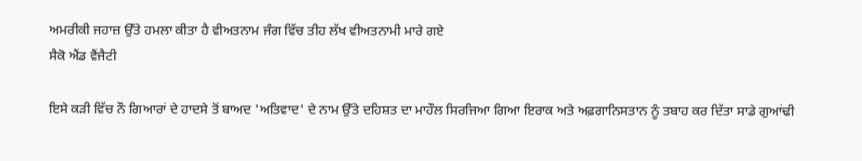ਅਮਰੀਕੀ ਜਹਾਜ਼ ਉੱਤੇ ਹਮਲਾ ਕੀਤਾ ਹੈ ਵੀਅਤਨਾਮ ਜੰਗ ਵਿੱਚ ਤੀਹ ਲੱਖ ਵੀਅਤਨਾਮੀ ਮਾਰੇ ਗਏ
ਸੈਕੋ ਐਂਡ ਵੈਂਜੈਟੀ

ਇਸੇ ਕੜੀ ਵਿੱਚ ਨੌ ਗਿਆਰਾਂ ਦੇ ਹਾਦਸੇ ਤੋਂ ਬਾਅਦ 'ਅਤਿਵਾਦ' ਦੇ ਨਾਮ ਉੱਤੇ ਦਹਿਸ਼ਤ ਦਾ ਮਾਹੌਲ ਸਿਰਜਿਆ ਗਿਆ ਇਰਾਕ ਅਤੇ ਅਫ਼ਗਾਨਿਸਤਾਨ ਨੂੰ ਤਬਾਹ ਕਰ ਦਿੱਤਾ ਸਾਡੇ ਗੁਆਂਢੀ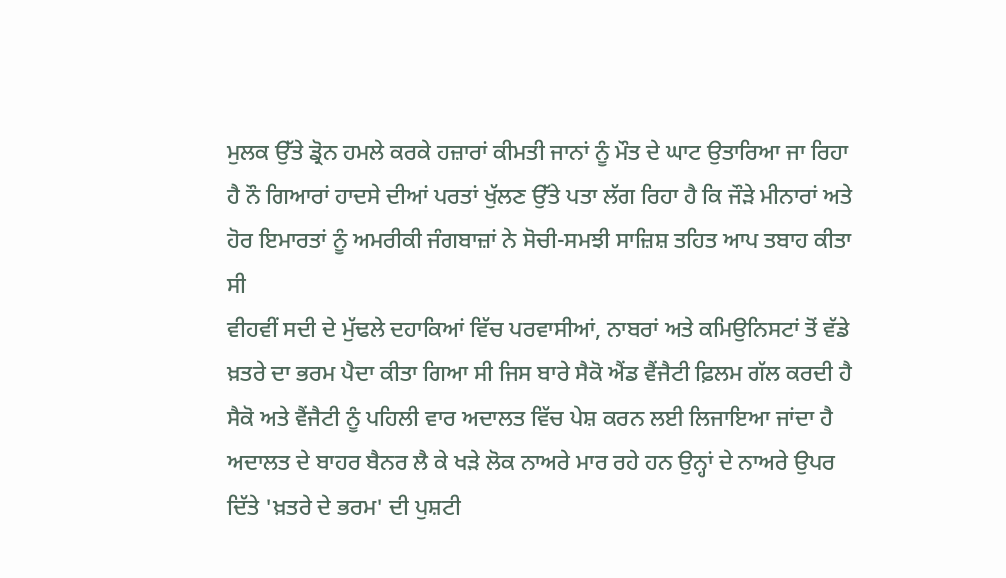ਮੁਲਕ ਉੱਤੇ ਡ੍ਰੋਨ ਹਮਲੇ ਕਰਕੇ ਹਜ਼ਾਰਾਂ ਕੀਮਤੀ ਜਾਨਾਂ ਨੂੰ ਮੌਤ ਦੇ ਘਾਟ ਉਤਾਰਿਆ ਜਾ ਰਿਹਾ ਹੈ ਨੌ ਗਿਆਰਾਂ ਹਾਦਸੇ ਦੀਆਂ ਪਰਤਾਂ ਖੁੱਲਣ ਉੱਤੇ ਪਤਾ ਲੱਗ ਰਿਹਾ ਹੈ ਕਿ ਜੌੜੇ ਮੀਨਾਰਾਂ ਅਤੇ ਹੋਰ ਇਮਾਰਤਾਂ ਨੂੰ ਅਮਰੀਕੀ ਜੰਗਬਾਜ਼ਾਂ ਨੇ ਸੋਚੀ-ਸਮਝੀ ਸਾਜ਼ਿਸ਼ ਤਹਿਤ ਆਪ ਤਬਾਹ ਕੀਤਾ ਸੀ
ਵੀਹਵੀਂ ਸਦੀ ਦੇ ਮੁੱਢਲੇ ਦਹਾਕਿਆਂ ਵਿੱਚ ਪਰਵਾਸੀਆਂ, ਨਾਬਰਾਂ ਅਤੇ ਕਮਿਉਨਿਸਟਾਂ ਤੋਂ ਵੱਡੇ ਖ਼ਤਰੇ ਦਾ ਭਰਮ ਪੈਦਾ ਕੀਤਾ ਗਿਆ ਸੀ ਜਿਸ ਬਾਰੇ ਸੈਕੋ ਐਂਡ ਵੈਂਜੈਟੀ ਫ਼ਿਲਮ ਗੱਲ ਕਰਦੀ ਹੈ ਸੈਕੋ ਅਤੇ ਵੈਂਜੈਟੀ ਨੂੰ ਪਹਿਲੀ ਵਾਰ ਅਦਾਲਤ ਵਿੱਚ ਪੇਸ਼ ਕਰਨ ਲਈ ਲਿਜਾਇਆ ਜਾਂਦਾ ਹੈ ਅਦਾਲਤ ਦੇ ਬਾਹਰ ਬੈਨਰ ਲੈ ਕੇ ਖੜੇ ਲੋਕ ਨਾਅਰੇ ਮਾਰ ਰਹੇ ਹਨ ਉਨ੍ਹਾਂ ਦੇ ਨਾਅਰੇ ਉਪਰ ਦਿੱਤੇ 'ਖ਼ਤਰੇ ਦੇ ਭਰਮ' ਦੀ ਪੁਸ਼ਟੀ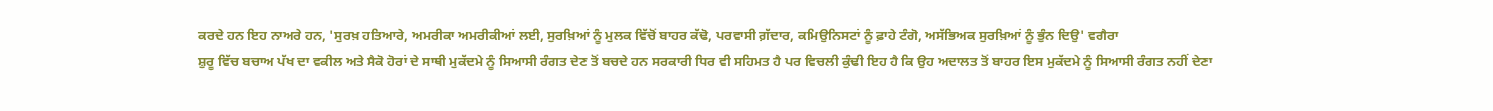ਕਰਦੇ ਹਨ ਇਹ ਨਾਅਰੇ ਹਨ, 'ਸੁਰਖ਼ ਹਤਿਆਰੇ, ਅਮਰੀਕਾ ਅਮਰੀਕੀਆਂ ਲਈ, ਸੁਰਖ਼ਿਆਂ ਨੂੰ ਮੁਲਕ ਵਿੱਚੋਂ ਬਾਹਰ ਕੱਢੋ, ਪਰਵਾਸੀ ਗ਼ੱਦਾਰ, ਕਮਿਉਨਿਸਟਾਂ ਨੂੰ ਫ਼ਾਹੇ ਟੰਗੋ, ਅਸੱਭਿਅਕ ਸੁਰਖ਼ਿਆਂ ਨੂੰ ਭੁੰਨ ਦਿਉ' ਵਗੈਰਾ
ਸ਼ੁਰੂ ਵਿੱਚ ਬਚਾਅ ਪੱਖ ਦਾ ਵਕੀਲ ਅਤੇ ਸੈਕੋ ਹੋਰਾਂ ਦੇ ਸਾਥੀ ਮੁਕੱਦਮੇ ਨੂੰ ਸਿਆਸੀ ਰੰਗਤ ਦੇਣ ਤੋਂ ਬਚਦੇ ਹਨ ਸਰਕਾਰੀ ਧਿਰ ਵੀ ਸਹਿਮਤ ਹੈ ਪਰ ਵਿਚਲੀ ਕੁੰਢੀ ਇਹ ਹੈ ਕਿ ਉਹ ਅਦਾਲਤ ਤੋਂ ਬਾਹਰ ਇਸ ਮੁਕੱਦਮੇ ਨੂੰ ਸਿਆਸੀ ਰੰਗਤ ਨਹੀਂ ਦੇਣਾ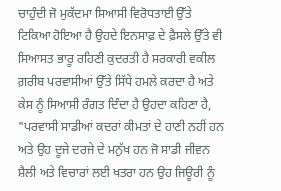ਚਾਹੁੰਦੀ ਜੋ ਮੁਕੱਦਮਾ ਸਿਆਸੀ ਵਿਰੋਧਤਾਈ ਉੱਤੇ ਟਿਕਿਆ ਹੋਇਆ ਹੈ ਉਹਦੇ ਇਨਸਾਫ਼ ਦੇ ਫ਼ੈਸਲੇ ਉੱਤੇ ਵੀ ਸਿਆਸਤ ਭਾਰੂ ਰਹਿਣੀ ਕੁਦਰਤੀ ਹੈ ਸਰਕਾਰੀ ਵਕੀਲ ਗ਼ਰੀਬ ਪਰਵਾਸੀਆਂ ਉੱਤੇ ਸਿੱਧੇ ਹਮਲੇ ਕਰਦਾ ਹੈ ਅਤੇ ਕੇਸ ਨੂੰ ਸਿਆਸੀ ਰੰਗਤ ਦਿੰਦਾ ਹੈ ਉਹਦਾ ਕਹਿਣਾ ਹੈ, "ਪਰਵਾਸੀ ਸਾਡੀਆਂ ਕਦਰਾਂ ਕੀਮਤਾਂ ਦੇ ਹਾਣੀ ਨਹੀਂ ਹਨ ਅਤੇ ਉਹ ਦੂਜੇ ਦਰਜੇ ਦੇ ਮਨੁੱਖ ਹਨ ਜੋ ਸਾਡੀ ਜੀਵਨ ਸ਼ੈਲੀ ਅਤੇ ਵਿਚਾਰਾਂ ਲਈ ਖਤਰਾ ਹਨ ਉਹ ਜਿਊਰੀ ਨੂੰ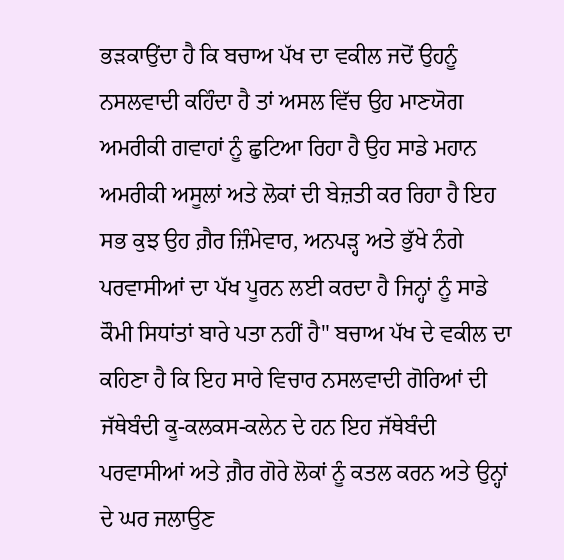ਭੜਕਾਉਂਦਾ ਹੈ ਕਿ ਬਚਾਅ ਪੱਖ ਦਾ ਵਕੀਲ ਜਦੋਂ ਉਹਨੂੰ ਨਸਲਵਾਦੀ ਕਹਿੰਦਾ ਹੈ ਤਾਂ ਅਸਲ ਵਿੱਚ ਉਹ ਮਾਣਯੋਗ ਅਮਰੀਕੀ ਗਵਾਹਾਂ ਨੂੰ ਛੁਟਿਆ ਰਿਹਾ ਹੈ ਉਹ ਸਾਡੇ ਮਹਾਨ ਅਮਰੀਕੀ ਅਸੂਲਾਂ ਅਤੇ ਲੋਕਾਂ ਦੀ ਬੇਜ਼ਤੀ ਕਰ ਰਿਹਾ ਹੈ ਇਹ ਸਭ ਕੁਝ ਉਹ ਗ਼ੈਰ ਜ਼ਿੰਮੇਵਾਰ, ਅਨਪੜ੍ਹ ਅਤੇ ਭੁੱਖੇ ਨੰਗੇ ਪਰਵਾਸੀਆਂ ਦਾ ਪੱਖ ਪੂਰਨ ਲਈ ਕਰਦਾ ਹੈ ਜਿਨ੍ਹਾਂ ਨੂੰ ਸਾਡੇ ਕੌਮੀ ਸਿਧਾਂਤਾਂ ਬਾਰੇ ਪਤਾ ਨਹੀਂ ਹੈ" ਬਚਾਅ ਪੱਖ ਦੇ ਵਕੀਲ ਦਾ ਕਹਿਣਾ ਹੈ ਕਿ ਇਹ ਸਾਰੇ ਵਿਚਾਰ ਨਸਲਵਾਦੀ ਗੋਰਿਆਂ ਦੀ ਜੱਥੇਬੰਦੀ ਕੂ-ਕਲਕਸ-ਕਲੇਨ ਦੇ ਹਨ ਇਹ ਜੱਥੇਬੰਦੀ ਪਰਵਾਸੀਆਂ ਅਤੇ ਗ਼ੈਰ ਗੋਰੇ ਲੋਕਾਂ ਨੂੰ ਕਤਲ ਕਰਨ ਅਤੇ ਉਨ੍ਹਾਂ ਦੇ ਘਰ ਜਲਾਉਣ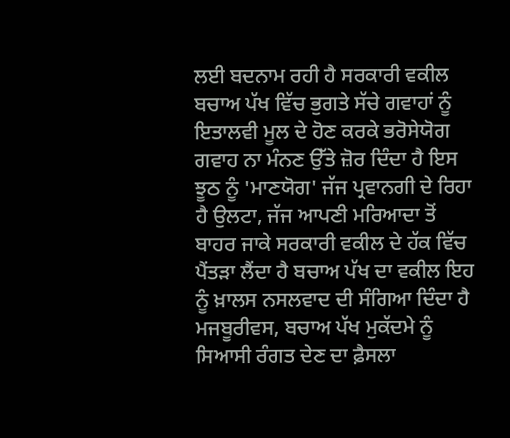ਲਈ ਬਦਨਾਮ ਰਹੀ ਹੈ ਸਰਕਾਰੀ ਵਕੀਲ ਬਚਾਅ ਪੱਖ ਵਿੱਚ ਭੁਗਤੇ ਸੱਚੇ ਗਵਾਹਾਂ ਨੂੰ ਇਤਾਲਵੀ ਮੂਲ ਦੇ ਹੋਣ ਕਰਕੇ ਭਰੋਸੇਯੋਗ ਗਵਾਹ ਨਾ ਮੰਨਣ ਉੱਤੇ ਜ਼ੋਰ ਦਿੰਦਾ ਹੈ ਇਸ ਝੂਠ ਨੂੰ 'ਮਾਣਯੋਗ' ਜੱਜ ਪ੍ਰਵਾਨਗੀ ਦੇ ਰਿਹਾ ਹੈ ਉਲਟਾ, ਜੱਜ ਆਪਣੀ ਮਰਿਆਦਾ ਤੋਂ ਬਾਹਰ ਜਾਕੇ ਸਰਕਾਰੀ ਵਕੀਲ ਦੇ ਹੱਕ ਵਿੱਚ ਪੈਂਤੜਾ ਲੈਂਦਾ ਹੈ ਬਚਾਅ ਪੱਖ ਦਾ ਵਕੀਲ ਇਹ ਨੂੰ ਖ਼ਾਲਸ ਨਸਲਵਾਦ ਦੀ ਸੰਗਿਆ ਦਿੰਦਾ ਹੈ
ਮਜਬੂਰੀਵਸ, ਬਚਾਅ ਪੱਖ ਮੁਕੱਦਮੇ ਨੂੰ ਸਿਆਸੀ ਰੰਗਤ ਦੇਣ ਦਾ ਫ਼ੈਸਲਾ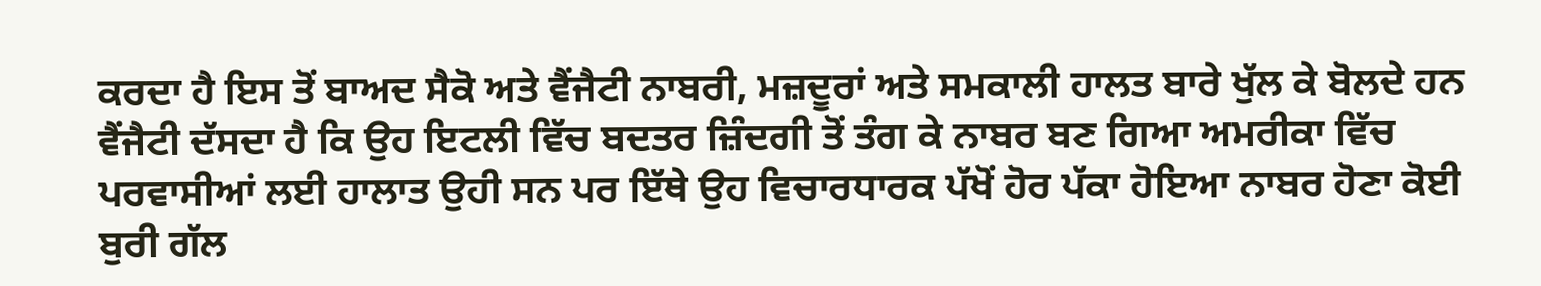ਕਰਦਾ ਹੈ ਇਸ ਤੋਂ ਬਾਅਦ ਸੈਕੋ ਅਤੇ ਵੈਂਜੈਟੀ ਨਾਬਰੀ, ਮਜ਼ਦੂਰਾਂ ਅਤੇ ਸਮਕਾਲੀ ਹਾਲਤ ਬਾਰੇ ਖੁੱਲ ਕੇ ਬੋਲਦੇ ਹਨ ਵੈਂਜੈਟੀ ਦੱਸਦਾ ਹੈ ਕਿ ਉਹ ਇਟਲੀ ਵਿੱਚ ਬਦਤਰ ਜ਼ਿੰਦਗੀ ਤੋਂ ਤੰਗ ਕੇ ਨਾਬਰ ਬਣ ਗਿਆ ਅਮਰੀਕਾ ਵਿੱਚ ਪਰਵਾਸੀਆਂ ਲਈ ਹਾਲਾਤ ਉਹੀ ਸਨ ਪਰ ਇੱਥੇ ਉਹ ਵਿਚਾਰਧਾਰਕ ਪੱਖੋਂ ਹੋਰ ਪੱਕਾ ਹੋਇਆ ਨਾਬਰ ਹੋਣਾ ਕੋਈ ਬੁਰੀ ਗੱਲ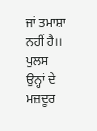ਜਾਂ ਤਮਾਸ਼ਾ ਨਹੀਂ ਹੈ।। ਪੁਲਸ ਉਨ੍ਹਾਂ ਦੇ ਮਜ਼ਦੂਰ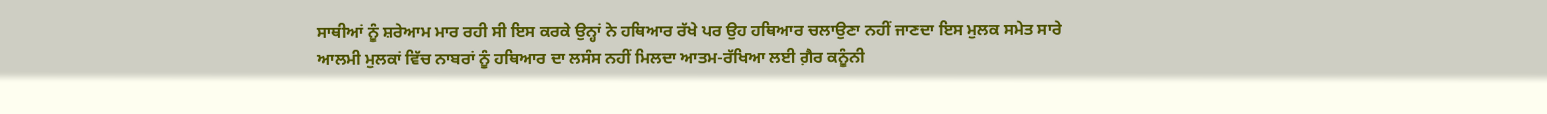ਸਾਥੀਆਂ ਨੂੰ ਸ਼ਰੇਆਮ ਮਾਰ ਰਹੀ ਸੀ ਇਸ ਕਰਕੇ ਉਨ੍ਹਾਂ ਨੇ ਹਥਿਆਰ ਰੱਖੇ ਪਰ ਉਹ ਹਥਿਆਰ ਚਲਾਉਣਾ ਨਹੀਂ ਜਾਣਦਾ ਇਸ ਮੁਲਕ ਸਮੇਤ ਸਾਰੇ ਆਲਮੀ ਮੁਲਕਾਂ ਵਿੱਚ ਨਾਬਰਾਂ ਨੂੰ ਹਥਿਆਰ ਦਾ ਲਸੰਸ ਨਹੀਂ ਮਿਲਦਾ ਆਤਮ-ਰੱਖਿਆ ਲਈ ਗ਼ੈਰ ਕਨੂੰਨੀ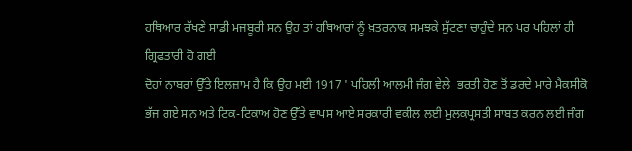ਹਥਿਆਰ ਰੱਖਣੇ ਸਾਡੀ ਮਜਬੂਰੀ ਸਨ ਉਹ ਤਾਂ ਹਥਿਆਰਾਂ ਨੂੰ ਖ਼ਤਰਨਾਕ ਸਮਝਕੇ ਸੁੱਟਣਾ ਚਾਹੁੰਦੇ ਸਨ ਪਰ ਪਹਿਲਾਂ ਹੀ ਗ੍ਰਿਫਤਾਰੀ ਹੋ ਗਈ
ਦੋਹਾਂ ਨਾਬਰਾਂ ਉੱਤੇ ਇਲਜ਼ਾਮ ਹੈ ਕਿ ਉਹ ਮਈ 1917 ' ਪਹਿਲੀ ਆਲਮੀ ਜੰਗ ਵੇਲੇ  ਭਰਤੀ ਹੋਣ ਤੋਂ ਡਰਦੇ ਮਾਰੇ ਮੈਕਸੀਕੋ ਭੱਜ ਗਏ ਸਨ ਅਤੇ ਟਿਕ-ਟਿਕਾਅ ਹੋਣ ਉੱਤੇ ਵਾਪਸ ਆਏ ਸਰਕਾਰੀ ਵਕੀਲ ਲਈ ਮੁਲਕਪ੍ਰਸਤੀ ਸਾਬਤ ਕਰਨ ਲਈ ਜੰਗ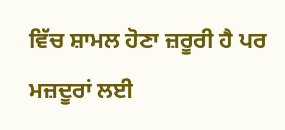ਵਿੱਚ ਸ਼ਾਮਲ ਹੋਣਾ ਜ਼ਰੂਰੀ ਹੈ ਪਰ ਮਜ਼ਦੂਰਾਂ ਲਈ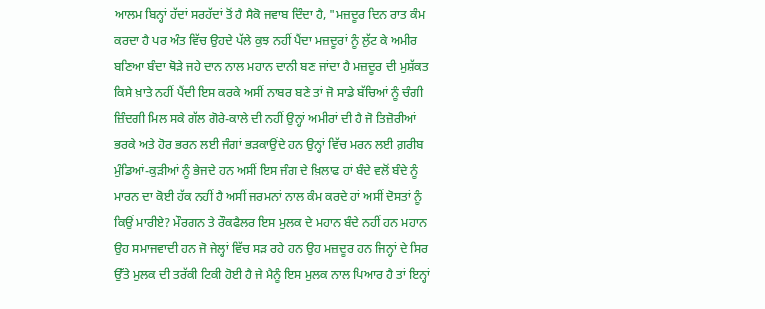ਆਲਮ ਬਿਨ੍ਹਾਂ ਹੱਦਾਂ ਸਰਹੱਦਾਂ ਤੋਂ ਹੈ ਸੈਕੋ ਜਵਾਬ ਦਿੰਦਾ ਹੈ, "ਮਜ਼ਦੂਰ ਦਿਨ ਰਾਤ ਕੰਮ ਕਰਦਾ ਹੈ ਪਰ ਅੰਤ ਵਿੱਚ ਉਹਦੇ ਪੱਲੇ ਕੁਝ ਨਹੀਂ ਪੈਂਦਾ ਮਜ਼ਦੂਰਾਂ ਨੂੰ ਲੁੱਟ ਕੇ ਅਮੀਰ ਬਣਿਆ ਬੰਦਾ ਥੋੜੇ ਜਹੇ ਦਾਨ ਨਾਲ ਮਹਾਨ ਦਾਨੀ ਬਣ ਜਾਂਦਾ ਹੈ ਮਜ਼ਦੂਰ ਦੀ ਮੁਸ਼ੱਕਤ ਕਿਸੇ ਖ਼ਾਤੇ ਨਹੀਂ ਪੈਂਦੀ ਇਸ ਕਰਕੇ ਅਸੀਂ ਨਾਬਰ ਬਣੇ ਤਾਂ ਜੋ ਸਾਡੇ ਬੱਚਿਆਂ ਨੂੰ ਚੰਗੀ ਜ਼ਿੰਦਗੀ ਮਿਲ ਸਕੇ ਗੱਲ ਗੋਰੇ-ਕਾਲੇ ਦੀ ਨਹੀਂ ਉਨ੍ਹਾਂ ਅਮੀਰਾਂ ਦੀ ਹੈ ਜੋ ਤਿਜ਼ੋਰੀਆਂ ਭਰਕੇ ਅਤੇ ਹੋਰ ਭਰਨ ਲਈ ਜੰਗਾਂ ਭੜਕਾਉਂਦੇ ਹਨ ਉਨ੍ਹਾਂ ਵਿੱਚ ਮਰਨ ਲਈ ਗ਼ਰੀਬ ਮੁੰਡਿਆਂ-ਕੁੜੀਆਂ ਨੂੰ ਭੇਜਦੇ ਹਨ ਅਸੀਂ ਇਸ ਜੰਗ ਦੇ ਖ਼ਿਲਾਫ ਹਾਂ ਬੰਦੇ ਵਲੋਂ ਬੰਦੇ ਨੂੰ ਮਾਰਨ ਦਾ ਕੋਈ ਹੱਕ ਨਹੀਂ ਹੈ ਅਸੀਂ ਜਰਮਨਾਂ ਨਾਲ ਕੰਮ ਕਰਦੇ ਹਾਂ ਅਸੀਂ ਦੋਸਤਾਂ ਨੂੰ ਕਿਉਂ ਮਾਰੀਏ? ਮੌਰਗਨ ਤੇ ਰੌਕਫੈਲਰ ਇਸ ਮੁਲਕ ਦੇ ਮਹਾਨ ਬੰਦੇ ਨਹੀਂ ਹਨ ਮਹਾਨ ਉਹ ਸਮਾਜਵਾਦੀ ਹਨ ਜੋ ਜੇਲ੍ਹਾਂ ਵਿੱਚ ਸੜ ਰਹੇ ਹਨ ਉਹ ਮਜ਼ਦੂਰ ਹਨ ਜਿਨ੍ਹਾਂ ਦੇ ਸਿਰ ਉੱਤੇ ਮੁਲਕ ਦੀ ਤਰੱਕੀ ਟਿਕੀ ਹੋਈ ਹੈ ਜੇ ਮੈਨੂੰ ਇਸ ਮੁਲਕ ਨਾਲ ਪਿਆਰ ਹੈ ਤਾਂ ਇਨ੍ਹਾਂ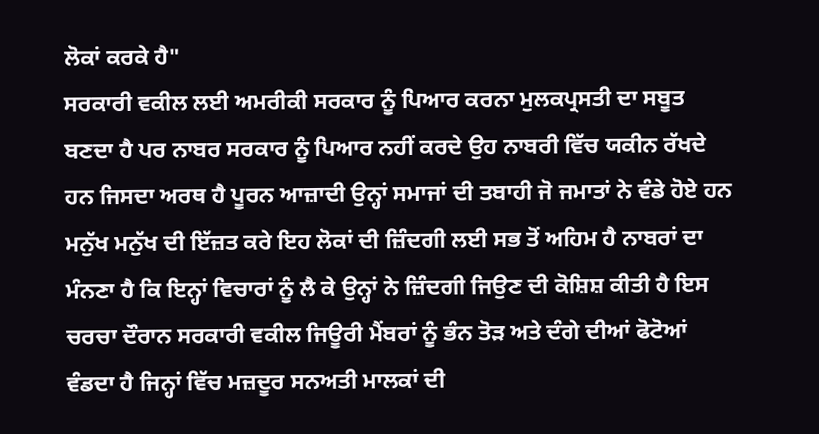ਲੋਕਾਂ ਕਰਕੇ ਹੈ"
ਸਰਕਾਰੀ ਵਕੀਲ ਲਈ ਅਮਰੀਕੀ ਸਰਕਾਰ ਨੂੰ ਪਿਆਰ ਕਰਨਾ ਮੁਲਕਪ੍ਰਸਤੀ ਦਾ ਸਬੂਤ ਬਣਦਾ ਹੈ ਪਰ ਨਾਬਰ ਸਰਕਾਰ ਨੂੰ ਪਿਆਰ ਨਹੀਂ ਕਰਦੇ ਉਹ ਨਾਬਰੀ ਵਿੱਚ ਯਕੀਨ ਰੱਖਦੇ ਹਨ ਜਿਸਦਾ ਅਰਥ ਹੈ ਪੂਰਨ ਆਜ਼ਾਦੀ ਉਨ੍ਹਾਂ ਸਮਾਜਾਂ ਦੀ ਤਬਾਹੀ ਜੋ ਜਮਾਤਾਂ ਨੇ ਵੰਡੇ ਹੋਏ ਹਨ ਮਨੁੱਖ ਮਨੁੱਖ ਦੀ ਇੱਜ਼ਤ ਕਰੇ ਇਹ ਲੋਕਾਂ ਦੀ ਜ਼ਿੰਦਗੀ ਲਈ ਸਭ ਤੋਂ ਅਹਿਮ ਹੈ ਨਾਬਰਾਂ ਦਾ ਮੰਨਣਾ ਹੈ ਕਿ ਇਨ੍ਹਾਂ ਵਿਚਾਰਾਂ ਨੂੰ ਲੈ ਕੇ ਉਨ੍ਹਾਂ ਨੇ ਜ਼ਿੰਦਗੀ ਜਿਉਣ ਦੀ ਕੋਸ਼ਿਸ਼ ਕੀਤੀ ਹੈ ਇਸ ਚਰਚਾ ਦੌਰਾਨ ਸਰਕਾਰੀ ਵਕੀਲ ਜਿਊਰੀ ਮੈਂਬਰਾਂ ਨੂੰ ਭੰਨ ਤੋੜ ਅਤੇ ਦੰਗੇ ਦੀਆਂ ਫੋਟੋਆਂ ਵੰਡਦਾ ਹੈ ਜਿਨ੍ਹਾਂ ਵਿੱਚ ਮਜ਼ਦੂਰ ਸਨਅਤੀ ਮਾਲਕਾਂ ਦੀ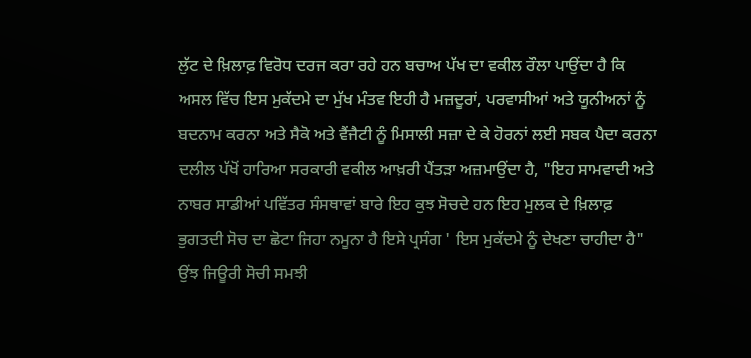ਲੁੱਟ ਦੇ ਖ਼ਿਲਾਫ਼ ਵਿਰੋਧ ਦਰਜ ਕਰਾ ਰਹੇ ਹਨ ਬਚਾਅ ਪੱਖ ਦਾ ਵਕੀਲ ਰੌਲਾ ਪਾਉਂਦਾ ਹੈ ਕਿ ਅਸਲ ਵਿੱਚ ਇਸ ਮੁਕੱਦਮੇ ਦਾ ਮੁੱਖ ਮੰਤਵ ਇਹੀ ਹੈ ਮਜ਼ਦੂਰਾਂ, ਪਰਵਾਸੀਆਂ ਅਤੇ ਯੂਨੀਅਨਾਂ ਨੂੰ ਬਦਨਾਮ ਕਰਨਾ ਅਤੇ ਸੈਕੋ ਅਤੇ ਵੈਂਜੈਟੀ ਨੂੰ ਮਿਸਾਲੀ ਸਜ਼ਾ ਦੇ ਕੇ ਹੋਰਨਾਂ ਲਈ ਸਬਕ ਪੈਦਾ ਕਰਨਾ ਦਲੀਲ ਪੱਖੋਂ ਹਾਰਿਆ ਸਰਕਾਰੀ ਵਕੀਲ ਆਖ਼ਰੀ ਪੈਂਤੜਾ ਅਜ਼ਮਾਉਂਦਾ ਹੈ, "ਇਹ ਸਾਮਵਾਦੀ ਅਤੇ ਨਾਬਰ ਸਾਡੀਆਂ ਪਵਿੱਤਰ ਸੰਸਥਾਵਾਂ ਬਾਰੇ ਇਹ ਕੁਝ ਸੋਚਦੇ ਹਨ ਇਹ ਮੁਲਕ ਦੇ ਖ਼ਿਲਾਫ਼ ਭੁਗਤਦੀ ਸੋਚ ਦਾ ਛੋਟਾ ਜਿਹਾ ਨਮੂਨਾ ਹੈ ਇਸੇ ਪ੍ਰਸੰਗ ' ਇਸ ਮੁਕੱਦਮੇ ਨੂੰ ਦੇਖਣਾ ਚਾਹੀਦਾ ਹੈ" ਉਂਝ ਜਿਊਰੀ ਸੋਚੀ ਸਮਝੀ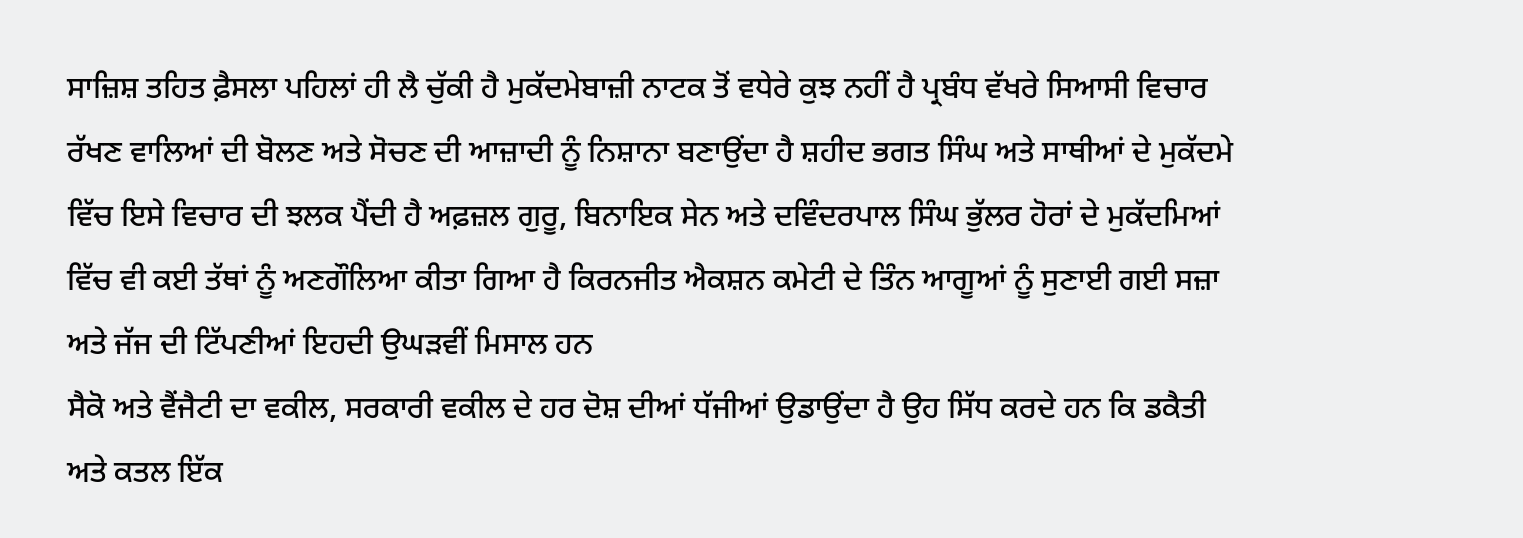ਸਾਜ਼ਿਸ਼ ਤਹਿਤ ਫ਼ੈਸਲਾ ਪਹਿਲਾਂ ਹੀ ਲੈ ਚੁੱਕੀ ਹੈ ਮੁਕੱਦਮੇਬਾਜ਼ੀ ਨਾਟਕ ਤੋਂ ਵਧੇਰੇ ਕੁਝ ਨਹੀਂ ਹੈ ਪ੍ਰਬੰਧ ਵੱਖਰੇ ਸਿਆਸੀ ਵਿਚਾਰ ਰੱਖਣ ਵਾਲਿਆਂ ਦੀ ਬੋਲਣ ਅਤੇ ਸੋਚਣ ਦੀ ਆਜ਼ਾਦੀ ਨੂੰ ਨਿਸ਼ਾਨਾ ਬਣਾਉਂਦਾ ਹੈ ਸ਼ਹੀਦ ਭਗਤ ਸਿੰਘ ਅਤੇ ਸਾਥੀਆਂ ਦੇ ਮੁਕੱਦਮੇ ਵਿੱਚ ਇਸੇ ਵਿਚਾਰ ਦੀ ਝਲਕ ਪੈਂਦੀ ਹੈ ਅਫ਼ਜ਼ਲ ਗੁਰੂ, ਬਿਨਾਇਕ ਸੇਨ ਅਤੇ ਦਵਿੰਦਰਪਾਲ ਸਿੰਘ ਭੁੱਲਰ ਹੋਰਾਂ ਦੇ ਮੁਕੱਦਮਿਆਂ ਵਿੱਚ ਵੀ ਕਈ ਤੱਥਾਂ ਨੂੰ ਅਣਗੌਲਿਆ ਕੀਤਾ ਗਿਆ ਹੈ ਕਿਰਨਜੀਤ ਐਕਸ਼ਨ ਕਮੇਟੀ ਦੇ ਤਿੰਨ ਆਗੂਆਂ ਨੂੰ ਸੁਣਾਈ ਗਈ ਸਜ਼ਾ ਅਤੇ ਜੱਜ ਦੀ ਟਿੱਪਣੀਆਂ ਇਹਦੀ ਉਘੜਵੀਂ ਮਿਸਾਲ ਹਨ
ਸੈਕੋ ਅਤੇ ਵੈਂਜੈਟੀ ਦਾ ਵਕੀਲ, ਸਰਕਾਰੀ ਵਕੀਲ ਦੇ ਹਰ ਦੋਸ਼ ਦੀਆਂ ਧੱਜੀਆਂ ਉਡਾਉਂਦਾ ਹੈ ਉਹ ਸਿੱਧ ਕਰਦੇ ਹਨ ਕਿ ਡਕੈਤੀ ਅਤੇ ਕਤਲ ਇੱਕ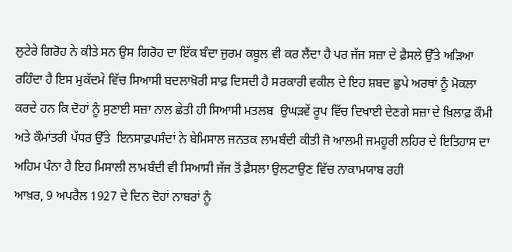ਲੁਟੇਰੇ ਗਿਰੋਹ ਨੇ ਕੀਤੇ ਸਨ ਉਸ ਗਿਰੋਹ ਦਾ ਇੱਕ ਬੰਦਾ ਜੁਰਮ ਕਬੂਲ ਵੀ ਕਰ ਲੈਂਦਾ ਹੈ ਪਰ ਜੱਜ ਸਜ਼ਾ ਦੇ ਫ਼ੈਸਲੇ ਉੱਤੇ ਅੜਿਆ ਰਹਿੰਦਾ ਹੈ ਇਸ ਮੁਕੱਦਮੇ ਵਿੱਚ ਸਿਆਸੀ ਬਦਲਾਖ਼ੋਰੀ ਸਾਫ਼ ਦਿਸਦੀ ਹੈ ਸਰਕਾਰੀ ਵਕੀਲ ਦੇ ਇਹ ਸ਼ਬਦ ਛੁਪੇ ਅਰਥਾਂ ਨੂੰ ਮੋਕਲਾ ਕਰਦੇ ਹਨ ਕਿ ਦੋਹਾਂ ਨੂੰ ਸੁਣਾਈ ਸਜ਼ਾ ਨਾਲ ਛੇਤੀ ਹੀ ਸਿਆਸੀ ਮਤਲਬ  ਉਘੜਵੇਂ ਰੂਪ ਵਿੱਚ ਦਿਖਾਈ ਦੇਣਗੇ ਸਜ਼ਾ ਦੇ ਖ਼ਿਲਾਫ਼ ਕੌਮੀ ਅਤੇ ਕੌਮਾਂਤਰੀ ਪੱਧਰ ਉੱਤੇ  ਇਨਸਾਫ਼ਪਸੰਦਾਂ ਨੇ ਬੇਮਿਸਾਲ ਜਨਤਕ ਲਾਮਬੰਦੀ ਕੀਤੀ ਜੋ ਆਲਮੀ ਜਮਹੂਰੀ ਲਹਿਰ ਦੇ ਇਤਿਹਾਸ ਦਾ ਅਹਿਮ ਪੰਨਾ ਹੈ ਇਹ ਮਿਸਾਲੀ ਲਾਮਬੰਦੀ ਵੀ ਸਿਆਸੀ ਜੱਜ ਤੋਂ ਫ਼ੈਸਲਾ ਉਲਟਾਉਣ ਵਿੱਚ ਨਾਕਾਮਯਾਬ ਰਹੀ
ਆਖ਼ਰ, 9 ਅਪਰੈਲ 1927 ਦੇ ਦਿਨ ਦੋਹਾਂ ਨਾਬਰਾਂ ਨੂੰ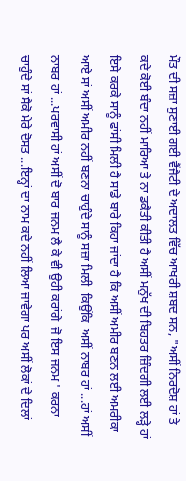ਮੌਤ ਦੀ ਸਜ਼ਾ ਸੁਣਾਈ ਗਈ ਵੈਂਜੈਟੀ ਦੇ ਅਦਾਲਤ ਵਿੱਚ ਆਖਰੀ ਸ਼ਬਦ ਸਨ, "ਅਸੀਂ ਨਿਰਦੋਸ਼ ਹਾਂ ਤੇ ਕਦੇ ਕੋਈ ਬੰਦਾ ਨਹੀਂ ਮਾਰਿਆ ਤੇ ਨਾ ਡਕੈਤੀ ਕੀਤੀ ਹੈ ਅਸੀਂ ਮਨੁੱਖ ਦੀ ਬਿਹਤਰ ਜ਼ਿੰਦਗੀ ਲਈ ਲੜ੍ਹੇ ਹਾਂ ਇਸੇ ਕਰਕੇ ਸਾਨੂੰ ਫਾਂਸੀ ਮਿਲੀ ਹੈ ਸਾਡੇ ਬਾਰੇ ਕਿਹਾ ਜਾਂਦਾ ਹੈ ਕਿ ਅਸੀਂ ਅਮੀਰ ਬਣਨ ਲਈ ਅਮਰੀਕਾ ਆਏ ਸਾਂ ਅਸੀਂ ਅਮੀਰ ਨਹੀਂ ਬਣਨਾ ਚਾਹੁੰਦੇ ਸਾਨੂੰ ਸਜ਼ਾ ਮਿਲੀ  ਕਿਉਂਕਿ  ਅਸੀਂ ਨਾਬਰ ਹਾਂ ...ਹਾਂ ਅਸੀਂ ਨਾਬਰ ਹਾਂ ...ਪਰਵਾਸੀ ਹਾਂ ਅਸੀਂ ਦੋ ਬਾਰ ਜਨਮ ਲੈ ਕੇ ਵੀ ਉਹੀ ਕਰਾਂਗੇ  ਜੋ ਇਸ ਜਨਮ ' ਕਰਨਾ ਚਾਹੁੰਦੇ ਸਾਂ ਸੈਕੋ ਮੇਰੇ ਦੋਸਤ ...ਇਨ੍ਹਾਂ ਦਾ ਨਾਮ ਕਦੇ ਨਹੀਂ ਲਿਆ ਜਾਵੇਗਾ ਪਰ ਅਸੀਂ ਲੋਕਾਂ ਦੇ ਦਿਲਾਂ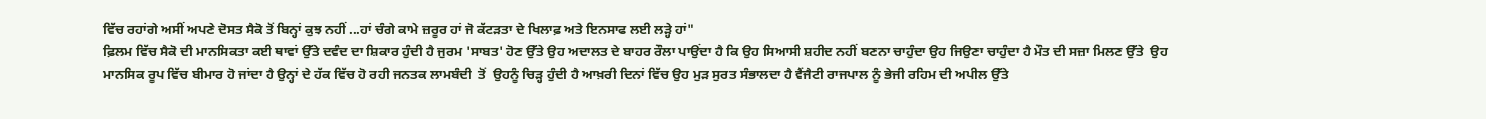ਵਿੱਚ ਰਹਾਂਗੇ ਅਸੀਂ ਅਪਣੇ ਦੋਸਤ ਸੈਕੋ ਤੋਂ ਬਿਨ੍ਹਾਂ ਕੁਝ ਨਹੀਂ ...ਹਾਂ ਚੰਗੇ ਕਾਮੇ ਜ਼ਰੂਰ ਹਾਂ ਜੋ ਕੱਟੜਤਾ ਦੇ ਖਿਲਾਫ਼ ਅਤੇ ਇਨਸਾਫ ਲਈ ਲੜ੍ਹੇ ਹਾਂ"
ਫ਼ਿਲਮ ਵਿੱਚ ਸੈਕੋ ਦੀ ਮਾਨਸਿਕਤਾ ਕਈ ਥਾਵਾਂ ਉੱਤੇ ਦਵੰਦ ਦਾ ਸ਼ਿਕਾਰ ਹੁੰਦੀ ਹੈ ਜੁਰਮ 'ਸਾਬਤ' ਹੋਣ ਉੱਤੇ ਉਹ ਅਦਾਲਤ ਦੇ ਬਾਹਰ ਰੌਲਾ ਪਾਉਂਦਾ ਹੈ ਕਿ ਉਹ ਸਿਆਸੀ ਸ਼ਹੀਦ ਨਹੀਂ ਬਣਨਾ ਚਾਹੁੰਦਾ ਉਹ ਜਿਉਣਾ ਚਾਹੁੰਦਾ ਹੈ ਮੌਤ ਦੀ ਸਜ਼ਾ ਮਿਲਣ ਉੱਤੇ  ਉਹ ਮਾਨਸਿਕ ਰੂਪ ਵਿੱਚ ਬੀਮਾਰ ਹੋ ਜਾਂਦਾ ਹੈ ਉਨ੍ਹਾਂ ਦੇ ਹੱਕ ਵਿੱਚ ਹੋ ਰਹੀ ਜਨਤਕ ਲਾਮਬੰਦੀ  ਤੋਂ  ਉਹਨੂੰ ਚਿੜ੍ਹ ਹੁੰਦੀ ਹੈ ਆਖ਼ਰੀ ਦਿਨਾਂ ਵਿੱਚ ਉਹ ਮੁੜ ਸੁਰਤ ਸੰਭਾਲਦਾ ਹੈ ਵੈਂਜੈਟੀ ਰਾਜਪਾਲ ਨੂੰ ਭੇਜੀ ਰਹਿਮ ਦੀ ਅਪੀਲ ਉੱਤੇ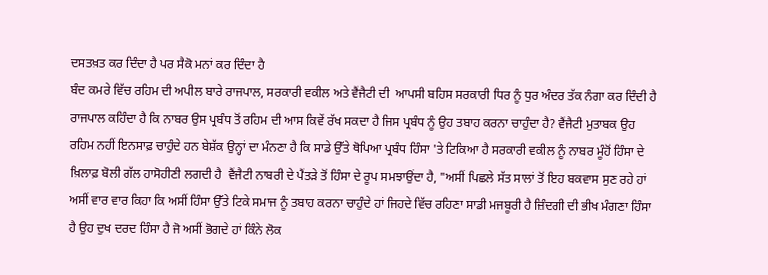ਦਸਤਖ਼ਤ ਕਰ ਦਿੰਦਾ ਹੈ ਪਰ ਸੈਕੋ ਮਨਾਂ ਕਰ ਦਿੰਦਾ ਹੈ
ਬੰਦ ਕਮਰੇ ਵਿੱਚ ਰਹਿਮ ਦੀ ਅਪੀਲ ਬਾਰੇ ਰਾਜਪਾਲ, ਸਰਕਾਰੀ ਵਕੀਲ ਅਤੇ ਵੈਂਜੈਟੀ ਦੀ  ਆਪਸੀ ਬਹਿਸ ਸਰਕਾਰੀ ਧਿਰ ਨੂੰ ਧੁਰ ਅੰਦਰ ਤੱਕ ਨੰਗਾ ਕਰ ਦਿੰਦੀ ਹੈ ਰਾਜਪਾਲ ਕਹਿੰਦਾ ਹੈ ਕਿ ਨਾਬਰ ਉਸ ਪ੍ਰਬੰਧ ਤੋਂ ਰਹਿਮ ਦੀ ਆਸ ਕਿਵੇਂ ਰੱਖ ਸਕਦਾ ਹੈ ਜਿਸ ਪ੍ਰਬੰਧ ਨੂੰ ਉਹ ਤਬਾਹ ਕਰਨਾ ਚਾਹੁੰਦਾ ਹੈ? ਵੈਂਜੈਟੀ ਮੁਤਾਬਕ ਉਹ ਰਹਿਮ ਨਹੀਂ ਇਨਸਾਫ਼ ਚਾਹੁੰਦੇ ਹਨ ਬੇਸ਼ੱਕ ਉਨ੍ਹਾਂ ਦਾ ਮੰਨਣਾ ਹੈ ਕਿ ਸਾਡੇ ਉੱਤੇ ਥੋਪਿਆ ਪ੍ਰਬੰਧ ਹਿੰਸਾ 'ਤੇ ਟਿਕਿਆ ਹੈ ਸਰਕਾਰੀ ਵਕੀਲ ਨੂੰ ਨਾਬਰ ਮੂੰਹੋਂ ਹਿੰਸਾ ਦੇ ਖ਼ਿਲਾਫ਼ ਬੋਲੀ ਗੱਲ ਹਾਸੋਹੀਣੀ ਲਗਦੀ ਹੈ  ਵੈਂਜੈਟੀ ਨਾਬਰੀ ਦੇ ਪੈਂਤੜੇ ਤੋਂ ਹਿੰਸਾ ਦੇ ਰੂਪ ਸਮਝਾਉਂਦਾ ਹੈ, "ਅਸੀਂ ਪਿਛਲੇ ਸੱਤ ਸਾਲਾਂ ਤੋਂ ਇਹ ਬਕਵਾਸ ਸੁਣ ਰਹੇ ਹਾਂ ਅਸੀਂ ਵਾਰ ਵਾਰ ਕਿਹਾ ਕਿ ਅਸੀਂ ਹਿੰਸਾ ਉੱਤੇ ਟਿਕੇ ਸਮਾਜ ਨੂੰ ਤਬਾਹ ਕਰਨਾ ਚਾਹੁੰਦੇ ਹਾਂ ਜਿਹਦੇ ਵਿੱਚ ਰਹਿਣਾ ਸਾਡੀ ਮਜਬੂਰੀ ਹੈ ਜ਼ਿੰਦਗੀ ਦੀ ਭੀਖ ਮੰਗਣਾ ਹਿੰਸਾ ਹੈ ਉਹ ਦੁਖ ਦਰਦ ਹਿੰਸਾ ਹੈ ਜੋ ਅਸੀਂ ਭੋਗਦੇ ਹਾਂ ਕਿੰਨੇ ਲੋਕ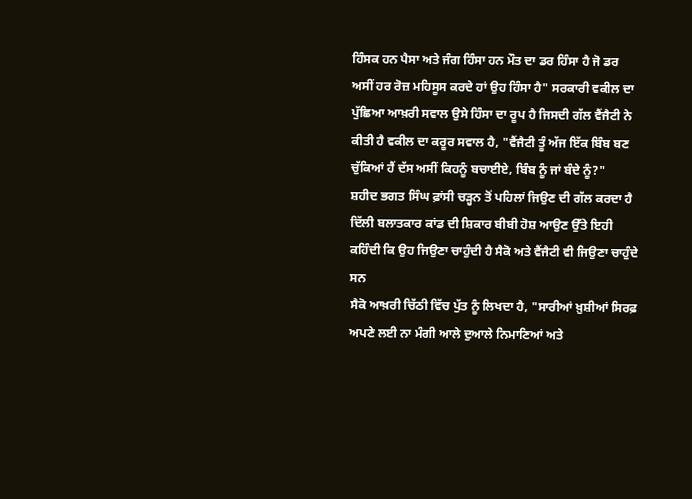ਹਿੰਸਕ ਹਨ ਪੈਸਾ ਅਤੇ ਜੰਗ ਹਿੰਸਾ ਹਨ ਮੌਤ ਦਾ ਡਰ ਹਿੰਸਾ ਹੈ ਜੋ ਡਰ ਅਸੀਂ ਹਰ ਰੋਜ਼ ਮਹਿਸੂਸ ਕਰਦੇ ਹਾਂ ਉਹ ਹਿੰਸਾ ਹੈ" ਸਰਕਾਰੀ ਵਕੀਲ ਦਾ ਪੁੱਛਿਆ ਆਖ਼ਰੀ ਸਵਾਲ ਉਸੇ ਹਿੰਸਾ ਦਾ ਰੂਪ ਹੈ ਜਿਸਦੀ ਗੱਲ ਵੈਂਜੈਟੀ ਨੇ ਕੀਤੀ ਹੈ ਵਕੀਲ ਦਾ ਕਰੂਰ ਸਵਾਲ ਹੈ, "ਵੈਂਜੈਟੀ ਤੂੰ ਅੱਜ ਇੱਕ ਬਿੰਬ ਬਣ ਚੁੱਕਿਆਂ ਹੈਂ ਦੱਸ ਅਸੀਂ ਕਿਹਨੂੰ ਬਚਾਈਏ, ਬਿੰਬ ਨੂੰ ਜਾਂ ਬੰਦੇ ਨੂੰ?"
ਸ਼ਹੀਦ ਭਗਤ ਸਿੰਘ ਫ਼ਾਂਸੀ ਚੜ੍ਹਨ ਤੋਂ ਪਹਿਲਾਂ ਜਿਉਣ ਦੀ ਗੱਲ ਕਰਦਾ ਹੈ ਦਿੱਲੀ ਬਲਾਤਕਾਰ ਕਾਂਡ ਦੀ ਸ਼ਿਕਾਰ ਬੀਬੀ ਹੋਸ਼ ਆਉਣ ਉੱਤੇ ਇਹੀ ਕਹਿੰਦੀ ਕਿ ਉਹ ਜਿਉਣਾ ਚਾਹੁੰਦੀ ਹੈ ਸੈਕੋ ਅਤੇ ਵੈਂਜੈਟੀ ਵੀ ਜਿਉਣਾ ਚਾਹੁੰਦੇ ਸਨ
ਸੈਕੋ ਆਖ਼ਰੀ ਚਿੱਠੀ ਵਿੱਚ ਪੁੱਤ ਨੂੰ ਲਿਖਦਾ ਹੈ, "ਸਾਰੀਆਂ ਖ਼ੁਸ਼ੀਆਂ ਸਿਰਫ਼ ਅਪਣੇ ਲਈ ਨਾ ਮੰਗੀ ਆਲੇ ਦੁਆਲੇ ਨਿਮਾਣਿਆਂ ਅਤੇ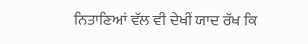ਨਿਤਾਣਿਆਂ ਵੱਲ ਵੀ ਦੇਖੀਂ ਯਾਦ ਰੱਖ ਕਿ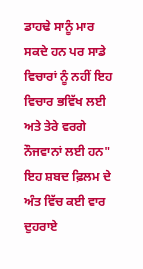ਡਾਹਢੇ ਸਾਨੂੰ ਮਾਰ ਸਕਦੇ ਹਨ ਪਰ ਸਾਡੇ ਵਿਚਾਰਾਂ ਨੂੰ ਨਹੀਂ ਇਹ ਵਿਚਾਰ ਭਵਿੱਖ ਲਈ ਅਤੇ ਤੇਰੇ ਵਰਗੇ ਨੌਜਵਾਨਾਂ ਲਈ ਹਨ" ਇਹ ਸ਼ਬਦ ਫ਼ਿਲਮ ਦੇ ਅੰਤ ਵਿੱਚ ਕਈ ਵਾਰ ਦੁਹਰਾਏ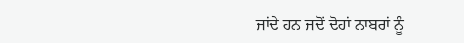ਜਾਂਦੇ ਹਨ ਜਦੋਂ ਦੋਹਾਂ ਨਾਬਰਾਂ ਨੂੰ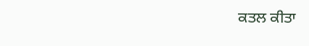ਕਤਲ ਕੀਤਾ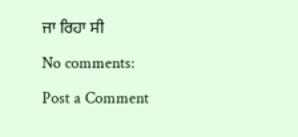ਜਾ ਰਿਹਾ ਸੀ

No comments:

Post a Comment